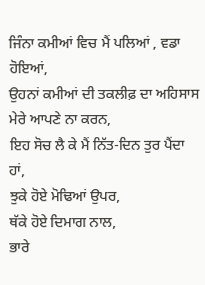ਜਿੰਨਾ ਕਮੀਆਂ ਵਿਚ ਮੈਂ ਪਲਿਆਂ , ਵਡਾ ਹੋਇਆਂ,
ਉਹਨਾਂ ਕਮੀਆਂ ਦੀ ਤਕਲੀਫ਼ ਦਾ ਅਹਿਸਾਸ ਮੇਰੇ ਆਪਣੇ ਨਾ ਕਰਨ,
ਇਹ ਸੋਚ ਲੈ ਕੇ ਮੈਂ ਨਿੱਤ-ਦਿਨ ਤੁਰ ਪੈਂਦਾ ਹਾਂ,
ਝੁਕੇ ਹੋਏ ਮੋਢਿਆਂ ਉਪਰ,
ਥੱਕੇ ਹੋਏ ਦਿਮਾਗ ਨਾਲ,
ਭਾਰੇ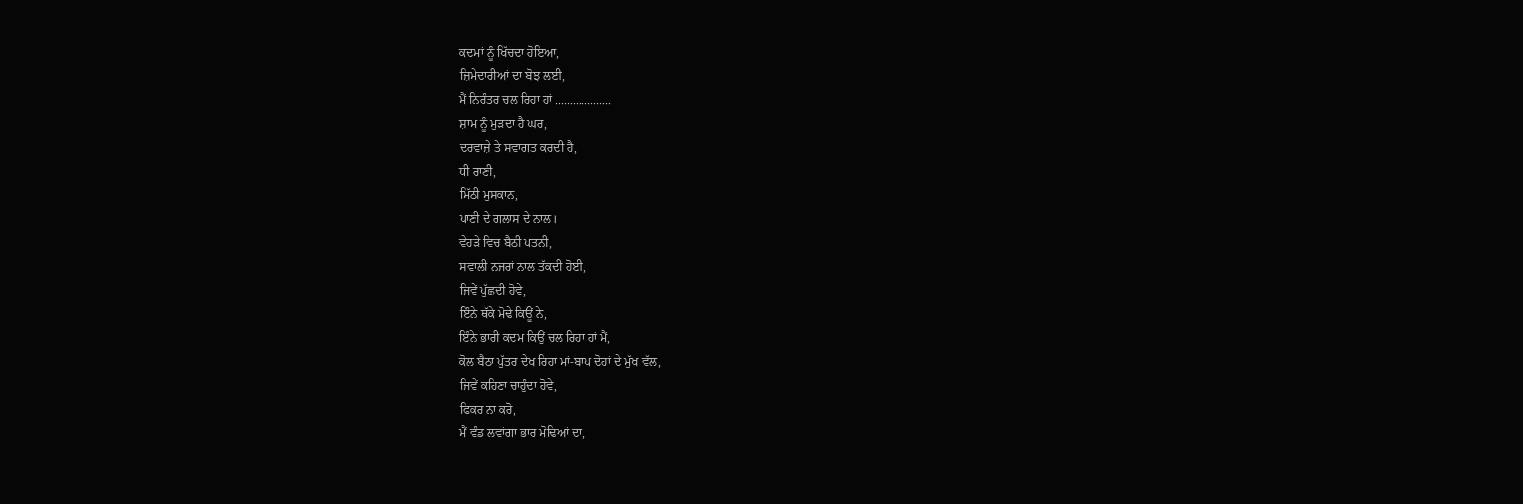ਕਦਮਾਂ ਨੂੰ ਖਿੱਚਦਾ ਹੋਇਆ,
ਜ਼ਿਮੇਦਾਰੀਆਂ ਦਾ ਬੋਝ ਲਈ,
ਮੈਂ ਨਿਰੰਤਰ ਚਲ ਰਿਹਾ ਹਾਂ ...................
ਸ਼ਾਮ ਨੂੰ ਮੁੜਦਾ ਹੈ ਘਰ,
ਦਰਵਾਜ਼ੇ ਤੇ ਸਵਾਗਤ ਕਰਦੀ ਹੈ,
ਧੀ ਰਾਣੀ,
ਮਿੱਠੀ ਮੁਸਕਾਨ,
ਪਾਣੀ ਦੇ ਗਲਾਸ ਦੇ ਨਾਲ।
ਵੇਹੜੇ ਵਿਚ ਬੈਠੀ ਪਤਨੀ,
ਸਵਾਲੀ ਨਜਰਾਂ ਨਾਲ ਤੱਕਦੀ ਹੋਈ,
ਜਿਵੇਂ ਪੁੱਛਦੀ ਹੋਵੇ,
ਇੰਨੇ ਥੱਕੇ ਮੋਢੇ ਕਿਊਂ ਨੇ,
ਇੰਨੇ ਭਾਰੀ ਕਦਮ ਕਿਉਂ ਚਲ ਰਿਹਾ ਹਾਂ ਮੈਂ,
ਕੋਲ ਬੈਠਾ ਪੁੱਤਰ ਦੇਖ ਰਿਹਾ ਮਾਂ-ਬਾਪ ਦੋਹਾਂ ਦੇ ਮੁੱਖ ਵੱਲ,
ਜਿਵੇਂ ਕਹਿਣਾ ਚਾਹੁੰਦਾ ਹੋਵੇ,
ਫਿਕਰ ਨਾ ਕਰੋ,
ਮੈਂ ਵੰਡ ਲਵਾਂਗਾ ਭਾਰ ਮੋਢਿਆਂ ਦਾ,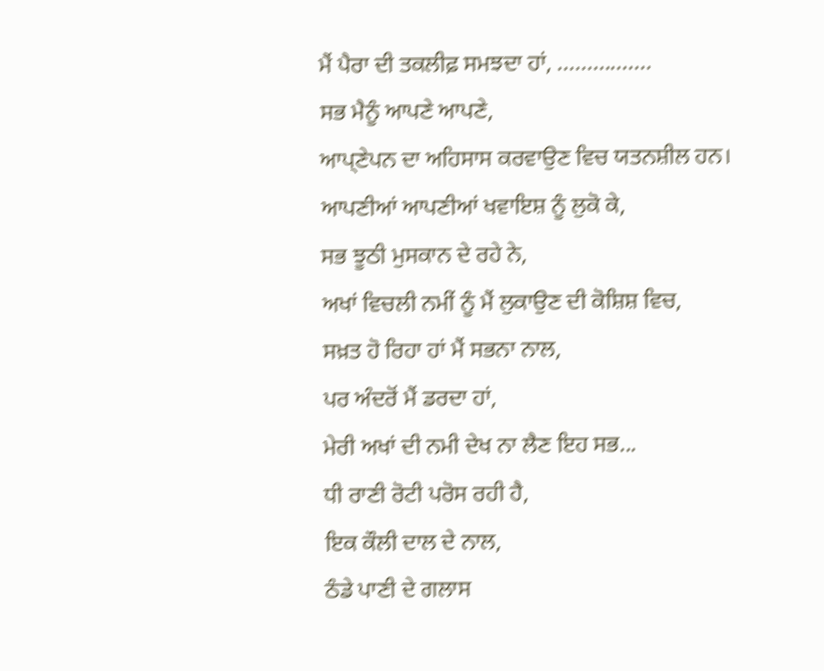ਮੈਂ ਪੈਰਾ ਦੀ ਤਕਲੀਫ਼ ਸਮਝਦਾ ਹਾਂ, ................
ਸਭ ਮੈਨੂੰ ਆਪਣੇ ਆਪਣੇ,
ਆਪ੍ਣੇਪਨ ਦਾ ਅਹਿਸਾਸ ਕਰਵਾਉਣ ਵਿਚ ਯਤਨਸ਼ੀਲ ਹਨ।
ਆਪਣੀਆਂ ਆਪਣੀਆਂ ਖਵਾਇਸ਼ ਨੂੰ ਲੁਕੋ ਕੇ,
ਸਭ ਝੂਠੀ ਮੁਸਕਾਨ ਦੇ ਰਹੇ ਨੇ,
ਅਖਾਂ ਵਿਚਲੀ ਨਮੀਂ ਨੂੰ ਮੈਂ ਲੁਕਾਉਣ ਦੀ ਕੋਸ਼ਿਸ਼ ਵਿਚ,
ਸਖ਼ਤ ਹੋ ਰਿਹਾ ਹਾਂ ਮੈਂ ਸਭਨਾ ਨਾਲ,
ਪਰ ਅੰਦਰੋਂ ਮੈਂ ਡਰਦਾ ਹਾਂ,
ਮੇਰੀ ਅਖਾਂ ਦੀ ਨਮੀ ਦੇਖ ਨਾ ਲੈਣ ਇਹ ਸਭ...
ਧੀ ਰਾਣੀ ਰੋਟੀ ਪਰੋਸ ਰਹੀ ਹੈ,
ਇਕ ਕੌਲੀ ਦਾਲ ਦੇ ਨਾਲ,
ਠੰਡੇ ਪਾਣੀ ਦੇ ਗਲਾਸ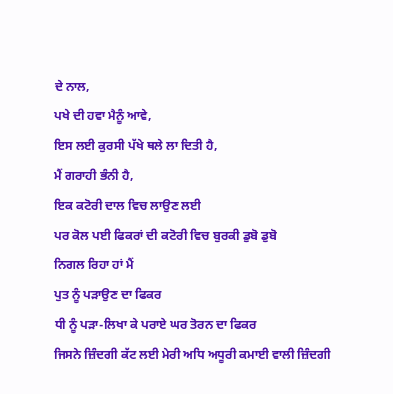ਦੇ ਨਾਲ,
ਪਖੇ ਦੀ ਹਵਾ ਮੈਨੂੰ ਆਵੇ,
ਇਸ ਲਈ ਕੁਰਸੀ ਪੱਖੇ ਥਲੇ ਲਾ ਦਿਤੀ ਹੈ,
ਮੈਂ ਗਰਾਹੀ ਭੰਨੀ ਹੈ,
ਇਕ ਕਟੋਰੀ ਦਾਲ ਵਿਚ ਲਾਉਣ ਲਈ
ਪਰ ਕੋਲ ਪਈ ਫਿਕਰਾਂ ਦੀ ਕਟੋਰੀ ਵਿਚ ਬੁਰਕੀ ਡੁਬੋ ਡੁਬੋ
ਨਿਗਲ ਰਿਹਾ ਹਾਂ ਮੈਂ
ਪੁਤ ਨੂੰ ਪੜਾਉਣ ਦਾ ਫਿਕਰ
ਧੀ ਨੂੰ ਪੜਾ-ਲਿਖਾ ਕੇ ਪਰਾਏ ਘਰ ਤੋਰਨ ਦਾ ਫਿਕਰ
ਜਿਸਨੇ ਜ਼ਿੰਦਗੀ ਕੱਟ ਲਈ ਮੇਰੀ ਅਧਿ ਅਧੂਰੀ ਕਮਾਈ ਵਾਲੀ ਜ਼ਿੰਦਗੀ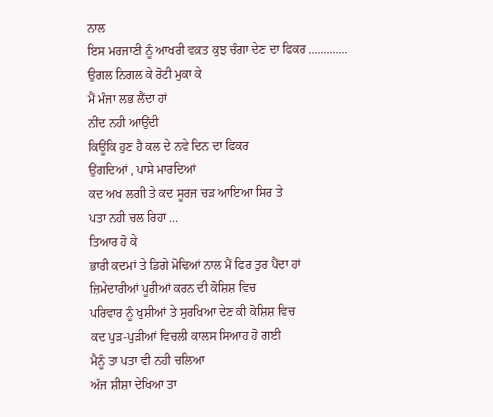ਨਾਲ
ਇਸ ਮਰਜਾਣੀ ਨੂੰ ਆਖਰੀ ਵਕ਼ਤ ਕੁਝ ਚੰਗਾ ਦੇਣ ਦਾ ਫਿਕਰ .............
ਉਗਲ ਨਿਗਲ ਕੇ ਰੋਟੀ ਮੁਕਾ ਕੇ
ਮੈਂ ਮੰਜਾ ਲਭ ਲੈਂਦਾ ਹਾਂ
ਨੀਂਦ ਨਹੀ ਆਉਂਦੀ
ਕਿਊਂਕਿ ਹੁਣ ਹੈ ਕਲ ਦੇ ਨਵੇ ਦਿਨ ਦਾ ਫਿਕਰ
ਉਂਗਦਿਆਂ , ਪਾਸੇ ਮਾਰਦਿਆਂ
ਕਦ ਅਖ ਲਗੀ ਤੇ ਕਦ ਸੂਰਜ ਚੜ ਆਇਆ ਸਿਰ ਤੇ
ਪਤਾ ਨਹੀ ਚਲ ਰਿਹਾ ...
ਤਿਆਰ ਹੋ ਕੇ
ਭਾਰੀ ਕਦਮਾਂ ਤੇ ਡਿਗੇ ਮੋਢਿਆਂ ਨਾਲ ਮੈਂ ਫਿਰ ਤੁਰ ਪੈਂਦਾ ਹਾਂ
ਜ਼ਿਮੇਦਾਰੀਆਂ ਪੂਰੀਆਂ ਕਰਨ ਦੀ ਕੋਸ਼ਿਸ਼ ਵਿਚ
ਪਰਿਵਾਰ ਨੂੰ ਖੁਸ਼ੀਆਂ ਤੇ ਸੁਰਖਿਆ ਦੇਣ ਕੀ ਕੋਸ਼ਿਸ਼ ਵਿਚ
ਕਦ ਪੁੜ-ਪੁੜੀਆਂ ਵਿਚਲੀ ਕਾਲਸ ਸਿਆਹ ਹੋ ਗਈ
ਮੈਨੂੰ ਤਾ ਪਤਾ ਵੀ ਨਹੀ ਚਲਿਆ
ਅੱਜ ਸ਼ੀਸ਼ਾ ਦੇਖਿਆ ਤਾ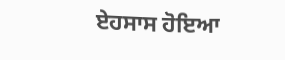ਏਹਸਾਸ ਹੋਇਆ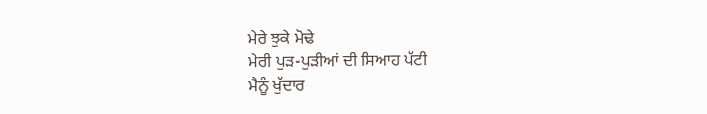ਮੇਰੇ ਝੁਕੇ ਮੋਢੇ
ਮੇਰੀ ਪੁੜ-ਪੁੜੀਆਂ ਦੀ ਸਿਆਹ ਪੱਟੀ
ਮੈਨੂੰ ਖੁੱਦਾਰ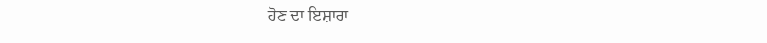ਹੋਣ ਦਾ ਇਸ਼ਾਰਾ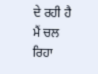ਦੇ ਰਹੀ ਹੈ
ਮੈਂ ਚਲ ਰਿਹਾ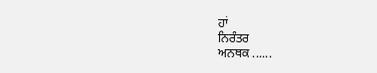ਹਾਂ
ਨਿਰੰਤਰ
ਅਨਥਕ ......